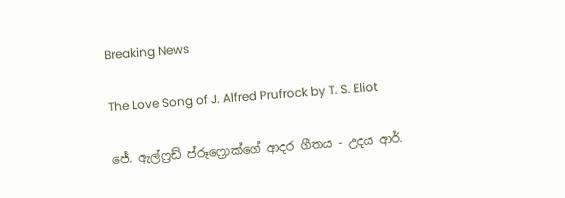Breaking News

The Love Song of J. Alfred Prufrock by T. S. Eliot

ජේ. ඇල්ෆ්‍රඩ් ප්රූෆ්‍රොක්ගේ ආදර ගීතය - උදය ආර්.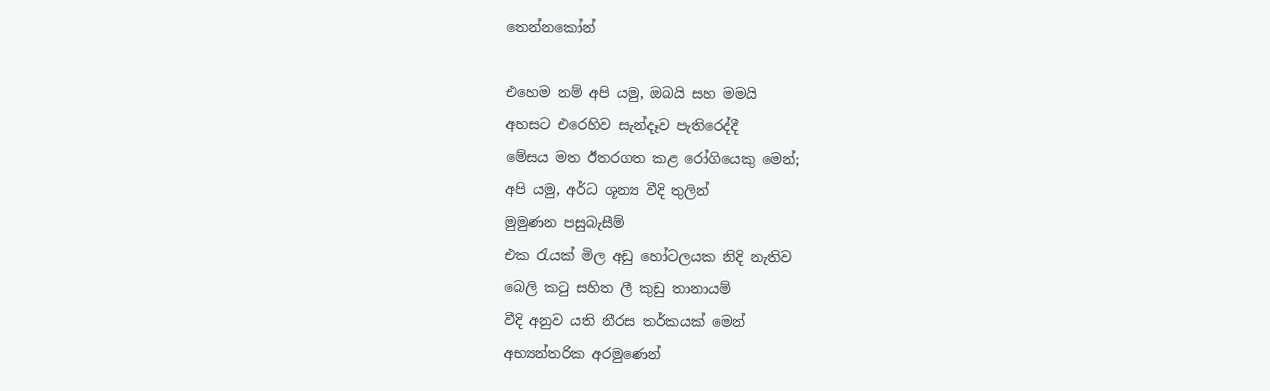තෙන්නකෝන්

එහෙම නම් අපි යමු, ඔබයි සහ මමයි
අහසට එරෙහිව සැන්දෑව පැතිරෙද්දී
මේසය මත ඊතරගත කළ රෝගියෙකු මෙන්;
අපි යමු, අර්ධ ශූන්‍ය වීදි තුලින්
මුමුණන පසුබැසීම්
එක රැයක් මිල අඩු හෝටලයක නිදි නැතිව
බෙලි කටු සහිත ලී කුඩු තානායම්
වීදි අනුව යති නීරස තර්කයක් මෙන්
අභ්‍යන්තරික අරමුණෙන්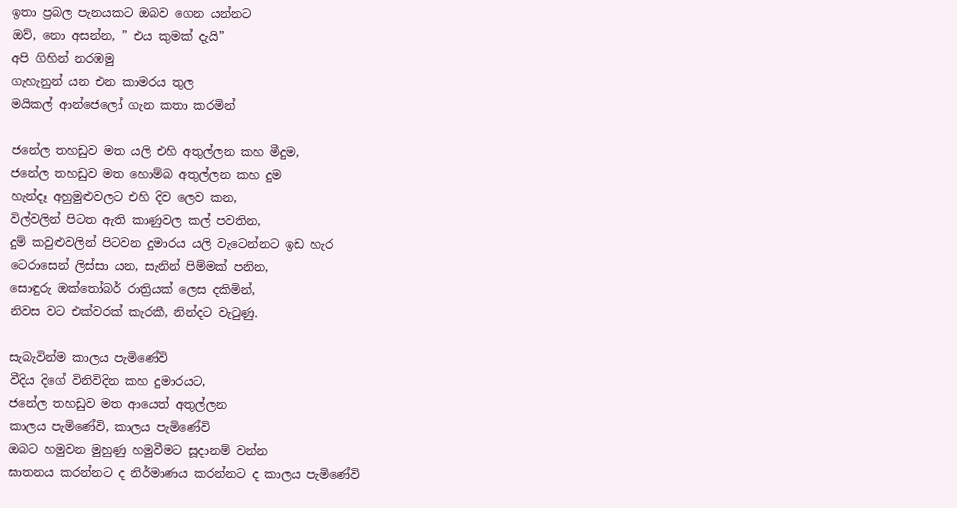ඉතා ප්‍රබල පැනයකට ඔබව ගෙන යන්නට
ඔව්, නො අසන්න, ” එය කුමක් දැයි”
අපි ගිහින් නරඹමු
ගැහැනුන් යන එන කාමරය තුල
මයිකල් ආන්ජෙලෝ ගැන කතා කරමින්

ජනේල තහඩුව මත යලි එහි අතුල්ලන කහ මීදුම,
ජනේල තහඩුව මත හොම්බ අතුල්ලන කහ දුම
හැන්දෑ අහුමුළුවලට එහි දිව ලෙව කන,
විල්වලින් පිටත ඇති කාණුවල කල් පවතින,
දුම් කවුළුවලින් පිටවන දුමාරය යලි වැටෙන්නට ඉඩ හැර
ටෙරාසෙන් ලිස්සා යන, සැනින් පිම්මක් පනින,
සොඳුරු ඔක්තෝබර් රාත්‍රියක් ලෙස දකිමින්,
නිවස වට එක්වරක් කැරකී, නින්දට වැටුණු.

සැබැවින්ම කාලය පැමිණේවි
වීදිය දිගේ විනිවිදින කහ දුමාරයට,
ජනේල තහඩුව මත ආයෙත් අතුල්ලන
කාලය පැමිණේවි, කාලය පැමිණේවි
ඔබට හමුවන මුහුණු හමුවීමට සූදානම් වන්න
ඝාතනය කරන්නට ද නිර්මාණය කරන්නට ද කාලය පැමිණේවි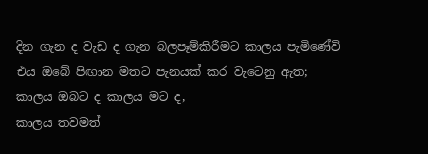දින ගැන ද වැඩ ද ගැන බලපෑම්කිරීමට කාලය පැමිණේවි
එය ඔබේ පිඟාන මතට පැනයක් කර වැටෙනු ඇත;
කාලය ඔබට ද කාලය මට ද,
කාලය තවමත්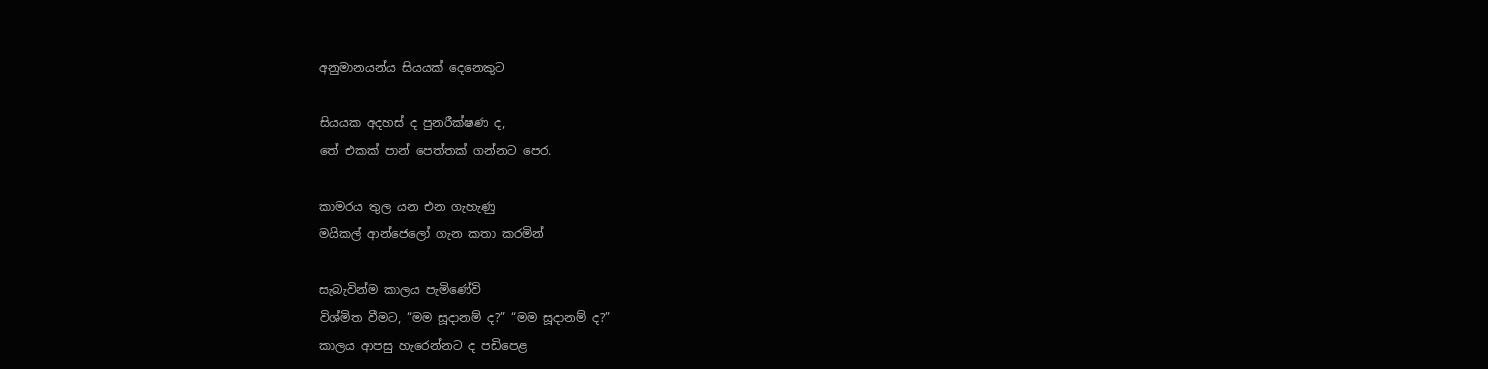අනුමානයන්ය සියයක් දෙනෙකුට

සියයක අදහස් ද පුනරීක්ෂණ ද,
තේ එකක් පාන් පෙත්තක් ගන්නට පෙර.

කාමරය තුල යන එන ගැහැණු
මයිකල් ආන්ජෙලෝ ගැන කතා කරමින්

සැබැවින්ම කාලය පැමිණේවි
විශ්මිත වීමට, “මම සූදානම් ද?” “මම සූදානම් ද?”
කාලය ආපසු හැරෙන්නට ද පඩිපෙළ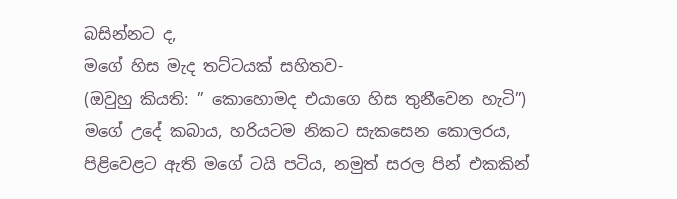බසින්නට ද,
මගේ හිස මැද තට්ටයක් සහිතව-
(ඔවුහු කියති: ” කොහොමද එයාගෙ හිස තුනීවෙන හැටි”)
මගේ උදේ කබාය, හරියටම නිකට සැකසෙන කොලරය,
පිළිවෙළට ඇති මගේ ටයි පටිය, නමුත් සරල පින් එකකින්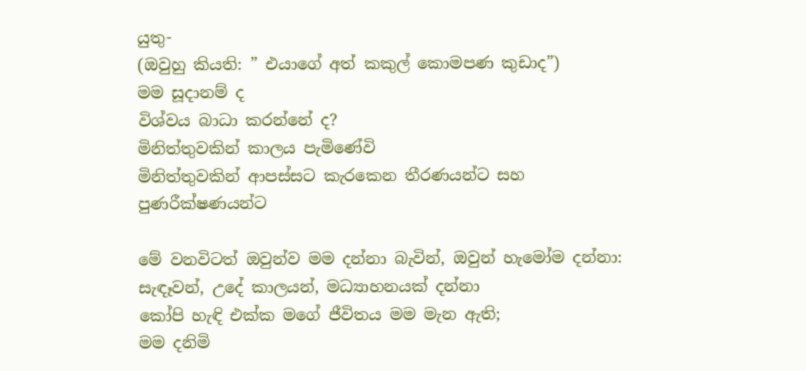යුතු-
(ඔවුහු කියති: ” එයාගේ අත් කකුල් කොමපණ කුඩාද”)
මම සූදානම් ද
විශ්වය බාධා කරන්නේ ද?
මිනිත්තුවකින් කාලය පැමිණේවි
මිනිත්තුවකින් ආපස්සට කැරකෙන තීරණයන්ට සහ පුණරීක්ෂණයන්ට

මේ වනවිටත් ඔවුන්ව මම දන්නා බැවින්, ඔවුන් හැමෝම දන්නා:
සැඳෑවන්, උදේ කාලයන්, මධ්‍යාහනයක් දන්නා
කෝපි හැඳි එක්ක මගේ ජීවිතය මම මැන ඇති;
මම දනිමි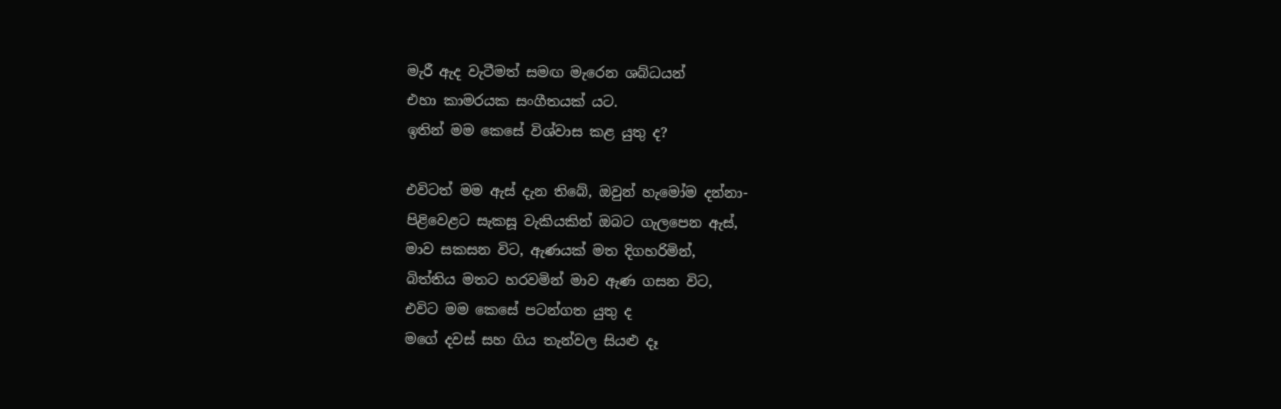මැරී ඇද වැටීමත් සමඟ මැරෙන ශබ්ධයන්
එහා කාමරයක සංගීතයක් යට.
ඉතින් මම කෙසේ විශ්වාස කළ යුතු ද?

එවිටත් මම ඇස් දැන තිබේ, ඔවුන් හැමෝම දන්නා-
පිළිවෙළට සැකසූ වැකියකින් ඔබට ගැලපෙන ඇස්,
මාව සකසන විට, ඇණයක් මත දිගහරිමින්,
බිත්තිය මතට හරවමින් මාව ඇණ ගසන විට,
එවිට මම කෙසේ පටන්ගත යුතු ද
මගේ දවස් සහ ගිය තැන්වල සියළු දෑ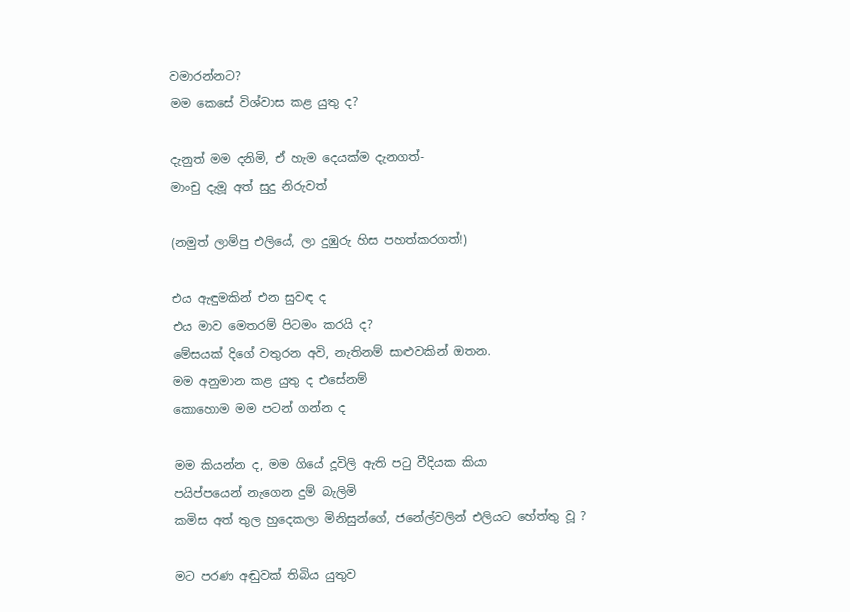වමාරන්නට?
මම කෙසේ විශ්වාස කළ යුතු ද?

දැනුත් මම දනිමි, ඒ හැම දෙයක්ම දැනගත්-
මාංචු දැමූ අත් සුදු නිරුවත්

(නමුත් ලාම්පු එලියේ, ලා දුඹුරු හිස පහත්කරගත්!)

එය ඇඳුමකින් එන සුවඳ ද
එය මාව මෙතරම් පිටමං කරයි ද?
මේසයක් දිගේ වතුරන අවි, නැතිනම් සාළුවකින් ඔතන.
මම අනුමාන කළ යුතු ද එසේනම්
කොහොම මම පටන් ගන්න ද

මම කියන්න ද, මම ගියේ දූවිලි ඇති පටු වීදියක කියා
පයිප්පයෙන් නැගෙන දුම් බැලිමි
කමිස අත් තුල හුදෙකලා මිනිසුන්ගේ, ජනේල්වලින් එලියට හේත්තු වූ ?

මට පරණ අඬුවක් තිබිය යුතුව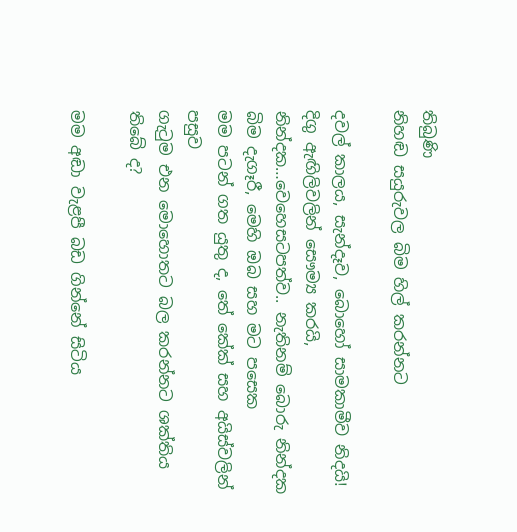තිබුණි
නිහඬ සයුරුවල බිම හිල් කරන්නට

දවල් කාලය, සැන්දෑව, බොහෝ සාමකාමීව නිදයි!
දිගු ඇඟිලිවලින් සෞම්‍ය කරයි,
නින්දක…වෙහෙසටපත්ව.. නැතිනම් බොරු නින්දක
බිම දැගෑරී, මෙහි ඔබ සහ මට පසෙක
මම පටන් ගත යුතු ද, තේ කේක් සහ අයිස්වලින් පසුව
ගැටුම එන මොහොතට බල කරන්නට ශක්තිය තිබේ ද?

මම අඬා වැළපී බඩ ගින්නේ සිටිය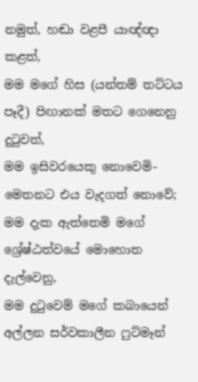නමුත්, හඬා වළපී යාඥ්ඥා කළත්,
මම මගේ හිස (යන්තම් තට්ටය පෑදී) පිඟානක් මතට ගෙනෙනු දුටුවත්,
මම ඉසිවරයෙකු නොවෙමි- මෙතනට එය වැදගත් නොවේ;
මම දැක ඇත්තෙමි මගේ ශ්‍රේෂ්ඨත්වයේ මොහොත දැල්වෙනු,
මම දුටුවෙම් මගේ කබායෙන් අල්ලන සර්වකාලීන ෆුට්මෑන්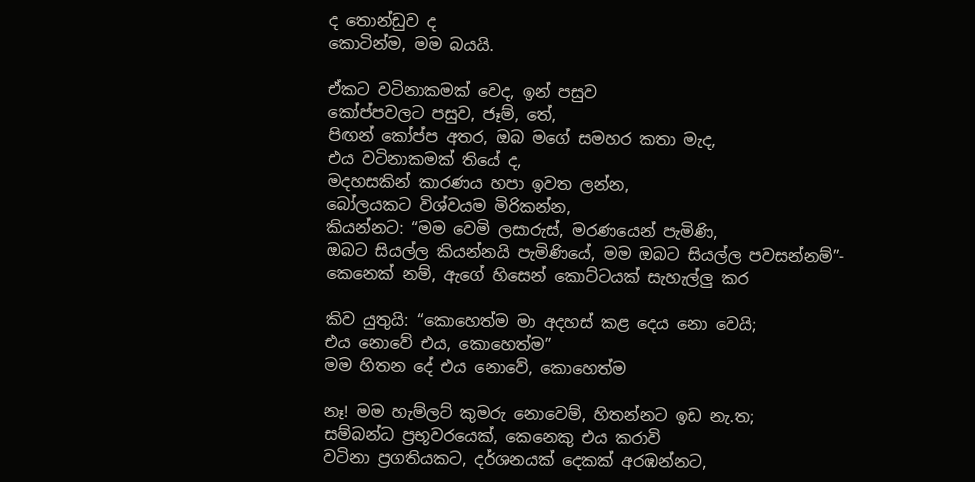ද තොන්ඩුව ද
කොටින්ම, මම බයයි.

ඒකට වටිනාකමක් වෙද, ඉන් පසුව
කෝප්පවලට පසුව, ජෑම්, තේ,
පිඟන් කෝප්ප අතර, ඔබ මගේ සමහර කතා මැද,
එය වටිනාකමක් තියේ ද,
මදහසකින් කාරණය හපා ඉවත ලන්න,
බෝලයකට විශ්වයම මිරිකන්න,
කියන්නට: “මම වෙමි ලසාරුස්, මරණයෙන් පැමිණි,
ඔබට සියල්ල කියන්නයි පැමිණියේ, මම ඔබට සියල්ල පවසන්නම්”-
කෙනෙක් නම්, ඇගේ හිසෙන් කොට්ටයක් සැහැල්ලු කර

කිව යුතුයි: “කොහෙත්ම මා අදහස් කළ දෙය නො වෙයි;
එය නොවේ එය, කොහෙත්ම”
මම හිතන දේ එය නොවේ, කොහෙත්ම

නෑ! මම හැම්ලට් කුමරු නොවෙම්, හිතන්නට ඉඩ නැ.ත;
සම්බන්ධ ප්‍රභූවරයෙක්, කෙනෙකු එය කරාවි
වටිනා ප්‍රගතියකට, දර්ශනයක් දෙකක් අරඹන්නට,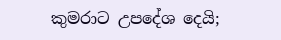කුමරාට උපදේශ දෙයි;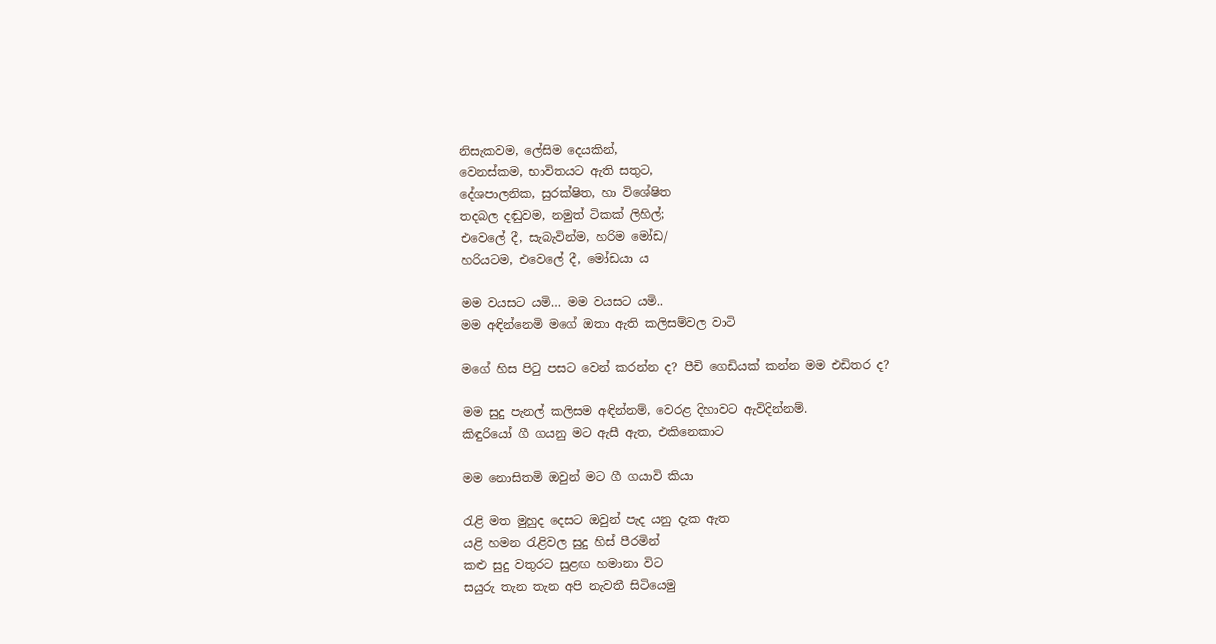නිසැකවම, ලේසිම දෙයකින්,
වෙනස්කම, භාවිතයට ඇති සතුට,
දේශපාලනික, සුරක්ෂිත, හා විශේෂිත
තදබල දඬුවම, නමුත් ටිකක් ලිහිල්;
එවෙලේ දී, සැබැවින්ම, හරිම මෝඩ/
හරියටම, එවෙලේ දී, මෝඩයා ය

මම වයසට යමි… මම වයසට යමි..
මම අඳින්නෙමි මගේ ඔතා ඇති කලිසම්වල වාටි

මගේ හිස පිටු පසට වෙන් කරන්න ද? පීචි ගෙඩියක් කන්න මම එඩිතර ද?

මම සුදු පැනල් කලිසම අඳින්නම්, වෙරළ දිහාවට ඇවිදින්නම්.
කිඳුරියෝ ගී ගයනු මට ඇසී ඇත, එකිනෙකාට

මම නොසිතමි ඔවුන් මට ගී ගයාවි කියා

රැළි මත මුහුද දෙසට ඔවුන් පැද යනු දැක ඇත
යළි හමන රැළිවල සුදු හිස් පීරමින්
කළු සුදු වතුරට සුළඟ හමානා විට
සයුරු තැන තැන අපි නැවතී සිටියෙමු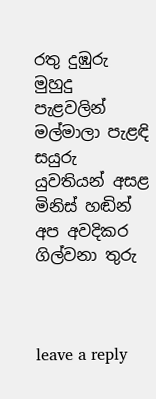රතු දුඹුරු මුහුදු පැළවලින් මල්මාලා පැළඳි සයුරු යුවතියන් අසළ
මිනිස් හඬින් අප අවදිකර ගිල්වනා තුරු



leave a reply